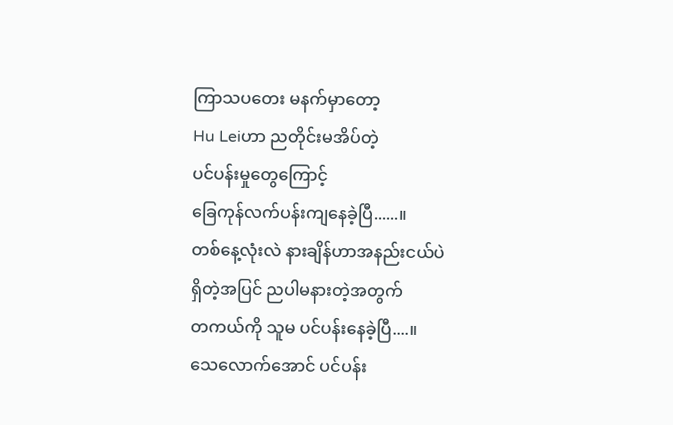ကြာသပတေး မနက်မှာတော့
Hu Leiဟာ ညတိုင်းမအိပ်တဲ့
ပင်ပန်းမှုတွေကြောင့်
ခြေကုန်လက်ပန်းကျနေခဲ့ပြီ......။
တစ်နေ့လုံးလဲ နားချိန်ဟာအနည်းငယ်ပဲ
ရှိတဲ့အပြင် ညပါမနားတဲ့အတွက်
တကယ်ကို သူမ ပင်ပန်းနေခဲ့ပြီ....။
သေလောက်အောင် ပင်ပန်း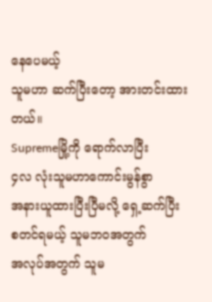နေပေမယ့်
သူမဟာ ဆက်ပြီးတော့ အားတင်းထားတယ်။
Supremeမြို့ကို ရောက်လာပြီး
၄လ လုံးသူမဟာကောင်းမွန်စွာ
အနားယူထားပြီးပြီမလို့ ရှေ့ဆက်ပြီး
စတင်ရမယ့် သူမဘဝအတွက်
အလုပ်အတွက် သူမ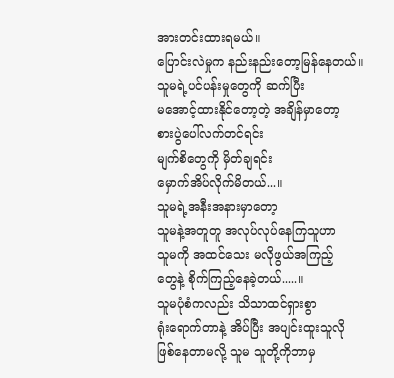အားတင်းထားရမယ်။
ပြောင်းလဲမှုက နည်းနည်းတော့မြန်နေတယ်။
သူမရဲ့ပင်ပန်းမှုတွေကို ဆက်ပြီး
မအောင့်ထားနိုင်တော့တဲ့ အချိန်မှာတော့
စားပွဲပေါ်လက်တင်ရင်း
မျက်စိတွေကို မှိတ်ချရင်း
မှောက်အိပ်လိုက်မိတယ်...။
သူမရဲ့အနီးအနားမှာတော့
သူမနဲ့အတူတူ အလုပ်လုပ်နေကြသူဟာ
သူမကို အထင်သေး မလိုဖွယ်အကြည့်
တွေနဲ့ စိုက်ကြည့်နေခဲ့တယ်.....။
သူမပုံစံကလည်း သိသာထင်ရှားစွာ
ရုံးရောက်တာနဲ့ အိပ်ပြီး အပျင်းထူးသူလို
ဖြစ်နေတာမလို့ သူမ သူတို့ကိုဘာမှ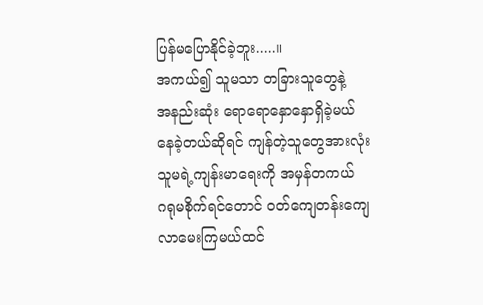ပြန်မပြောနိုင်ခဲ့ဘူး.....။
အကယ်၍ သူမသာ တခြားသူတွေနဲ့
အနည်းဆုံး ရောရောနှောနှောရှိခဲ့မယ်
နေခဲ့တယ်ဆိုရင် ကျန်တဲ့သူတွေအားလုံး
သူမရဲ့ကျန်းမာရေးကို အမှန်တကယ်
ဂရုမစိုက်ရင်တောင် ဝတ်ကျေတန်းကျေ
လာမေးကြမယ်ထင်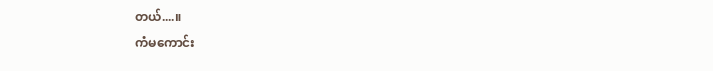တယ်....။
ကံမကောင်း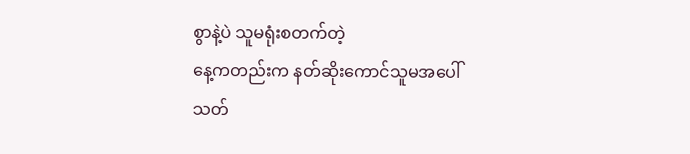စွာနဲ့ပဲ သူမရုံးစတက်တဲ့
နေ့ကတည်းက နတ်ဆိုးကောင်သူမအပေါ်
သတ်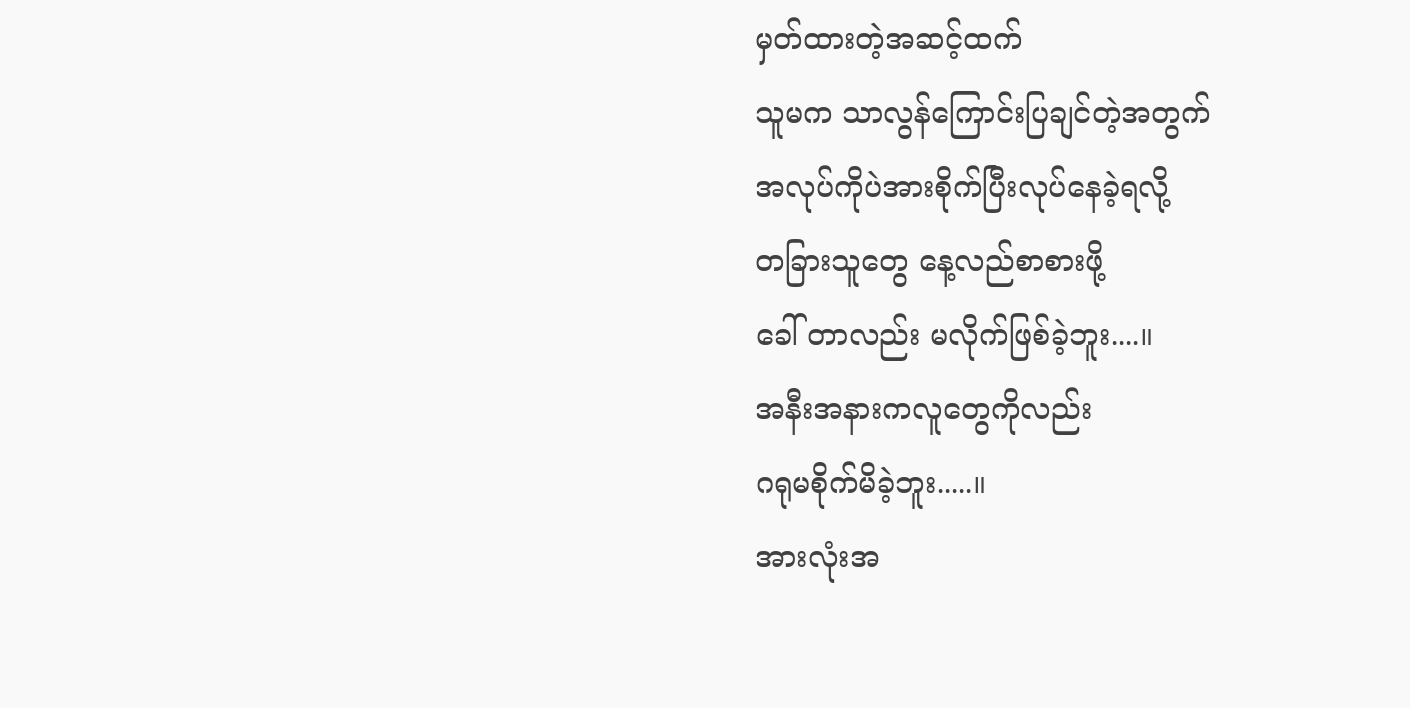မှတ်ထားတဲ့အဆင့်ထက်
သူမက သာလွန်ကြောင်းပြချင်တဲ့အတွက်
အလုပ်ကိုပဲအားစိုက်ပြီးလုပ်နေခဲ့ရလို့
တခြားသူတွေ နေ့လည်စာစားဖို့
ခေါ် တာလည်း မလိုက်ဖြစ်ခဲ့ဘူး....။
အနီးအနားကလူတွေကိုလည်း
ဂရုမစိုက်မိခဲ့ဘူး.....။
အားလုံးအ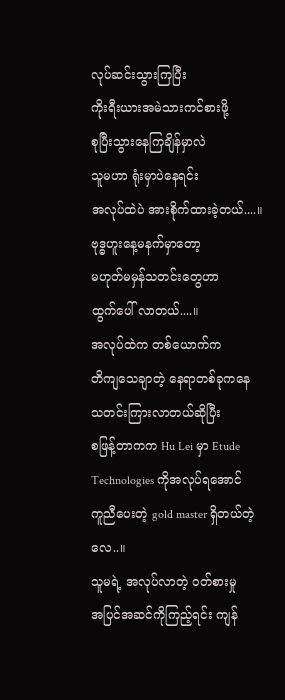လုပ်ဆင်းသွားကြပြီး
ကိုးရီးယားအမဲသားကင်စားဖို့
စုပြီးသွားနေကြချိန်မှာလဲ
သူမဟာ ရုံးမှာပဲနေရင်း
အလုပ်ထဲပဲ အားစိုက်ထားခဲ့တယ်....။
ဗုဒ္ဓဟူးနေ့မနက်မှာတော့
မဟုတ်မမှန်သတင်းတွေဟာ
ထွက်ပေါ် လာတယ်....။
အလုပ်ထဲက တစ်ယောက်က
တိကျသေချာတဲ့ နေရာတစ်ခုကနေ
သတင်းကြားလာတယ်ဆိုပြီး
စဖြန့်တာကက Hu Lei မှာ Etude Technologies ကိုအလုပ်ရအောင်
ကူညီပေးတဲ့ gold master ရှိတယ်တဲ့လေ..။
သူမရဲ့ အလုပ်လာတဲ့ ဝတ်စားမှု
အပြင်အဆင်ကိုကြည့်ရင်း ကျန်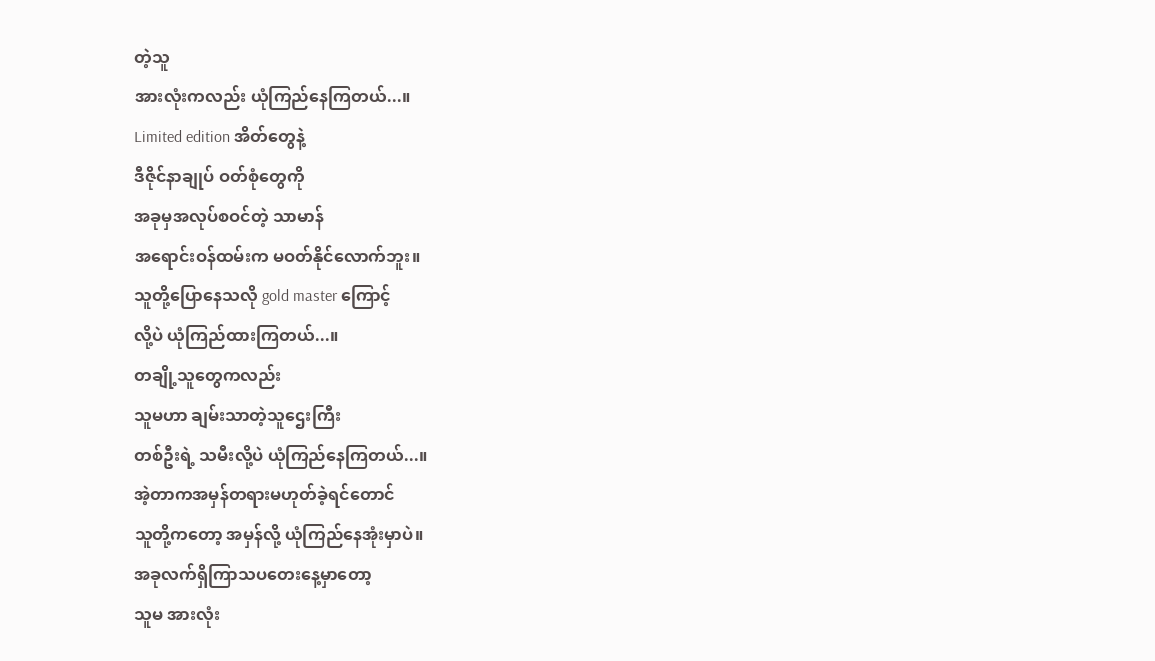တဲ့သူ
အားလုံးကလည်း ယုံကြည်နေကြတယ်...။
Limited edition အိတ်တွေနဲ့
ဒီဇိုင်နာချုပ် ဝတ်စုံတွေကို
အခုမှအလုပ်စဝင်တဲ့ သာမာန်
အရောင်းဝန်ထမ်းက မဝတ်နိုင်လောက်ဘူး။
သူတို့ပြောနေသလို gold master ကြောင့်
လို့ပဲ ယုံကြည်ထားကြတယ်...။
တချို့သူတွေကလည်း
သူမဟာ ချမ်းသာတဲ့သူဌေးကြီး
တစ်ဦးရဲ့ သမီးလို့ပဲ ယုံကြည်နေကြတယ်...။
အဲ့တာကအမှန်တရားမဟုတ်ခဲ့ရင်တောင်
သူတို့ကတော့ အမှန်လို့ ယုံကြည်နေအုံးမှာပဲ။
အခုလက်ရှိကြာသပတေးနေ့မှာတော့
သူမ အားလုံး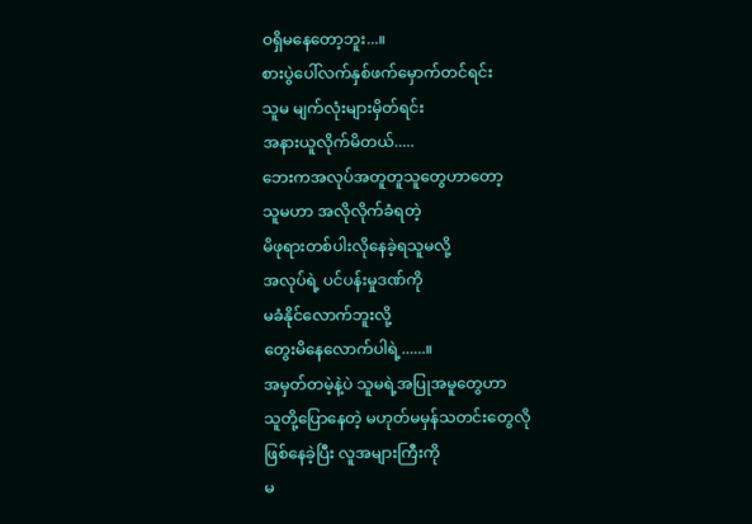ဝရှိမနေတော့ဘူး...။
စားပွဲပေါ်လက်နှစ်ဖက်မှောက်တင်ရင်း
သူမ မျက်လုံးများမှိတ်ရင်း
အနားယူလိုက်မိတယ်.....
ဘေးကအလုပ်အတူတူသူတွေဟာတော့
သူမဟာ အလိုလိုက်ခံရတဲ့
မိဖုရားတစ်ပါးလိုနေခဲ့ရသူမလို့
အလုပ်ရဲ့ ပင်ပန်းမှုဒဏ်ကို
မခံနိုင်လောက်ဘူးလို့
တွေးမိနေလောက်ပါရဲ့......။
အမှတ်တမဲ့နဲ့ပဲ သူမရဲ့အပြုအမူတွေဟာ
သူတို့ပြောနေတဲ့ မဟုတ်မမှန်သတင်းတွေလို
ဖြစ်နေခဲ့ပြီး လူအများကြီးကို
မ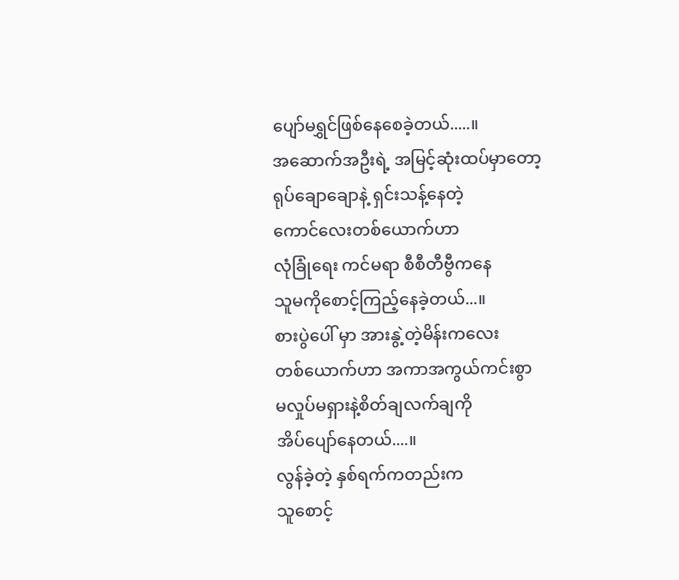ပျော်မရွှင်ဖြစ်နေစေခဲ့တယ်.....။
အဆောက်အဦးရဲ့ အမြင့်ဆုံးထပ်မှာတော့
ရုပ်ချောချောနဲ့ ရှင်းသန့်နေတဲ့
ကောင်လေးတစ်ယောက်ဟာ
လုံခြုံရေး ကင်မရာ စီစီတီဗွီကနေ
သူမကိုစောင့်ကြည့်နေခဲ့တယ်...။
စားပွဲပေါ် မှာ အားနွဲ့တဲ့မိန်းကလေး
တစ်ယောက်ဟာ အကာအကွယ်ကင်းစွာ
မလှုပ်မရှားနဲ့စိတ်ချလက်ချကို
အိပ်ပျော်နေတယ်....။
လွန်ခဲ့တဲ့ နှစ်ရက်ကတည်းက
သူစောင့်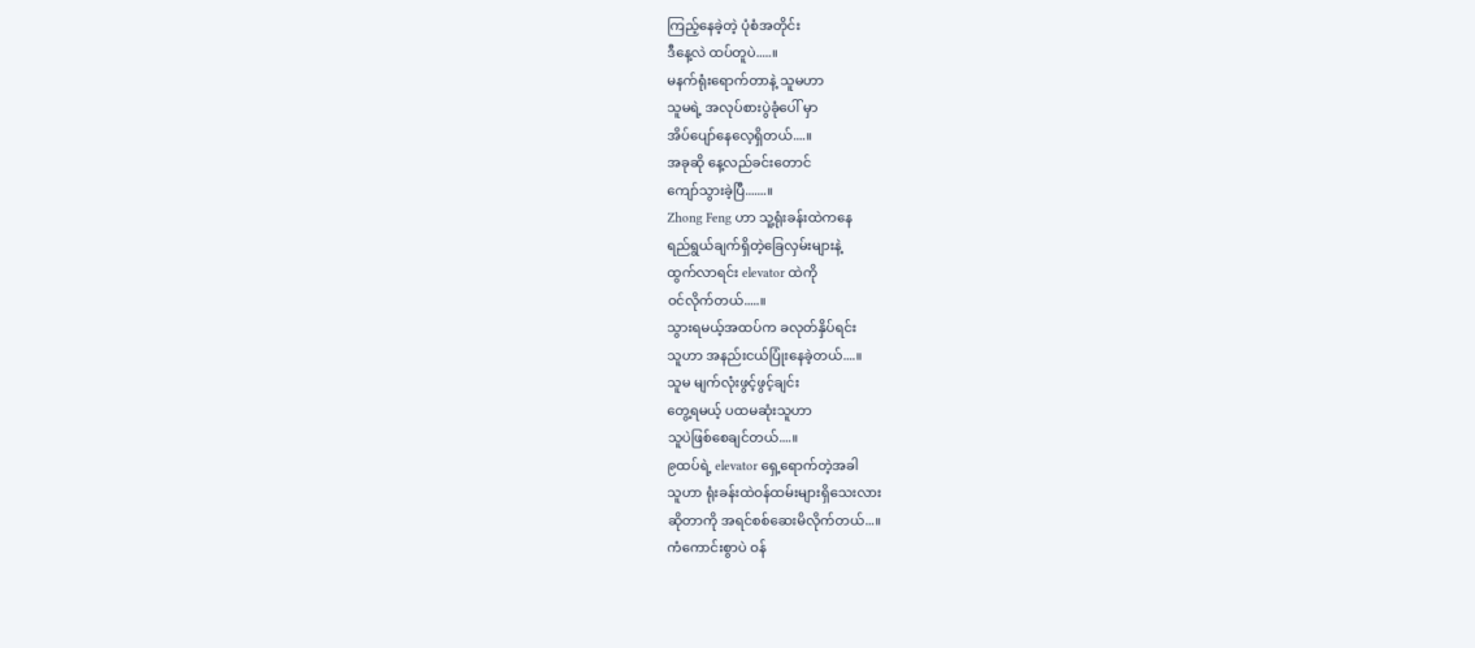ကြည့်နေခဲ့တဲ့ ပုံစံအတိုင်း
ဒီနေ့လဲ ထပ်တူပဲ.....။
မနက်ရုံးရောက်တာနဲ့ သူမဟာ
သူမရဲ့ အလုပ်စားပွဲခုံပေါ် မှာ
အိပ်ပျော်နေလေ့ရှိတယ်....။
အခုဆို နေ့လည်ခင်းတောင်
ကျော်သွားခဲ့ပြီ.......။
Zhong Feng ဟာ သူ့ရုံးခန်းထဲကနေ
ရည်ရွယ်ချက်ရှိတဲ့ခြေလှမ်းများနဲ့
ထွက်လာရင်း elevator ထဲကို
ဝင်လိုက်တယ်.....။
သွားရမယ့်အထပ်က ခလုတ်နှိပ်ရင်း
သူဟာ အနည်းငယ်ပြုံးနေခဲ့တယ်....။
သူမ မျက်လုံးဖွင့်ဖွင့်ချင်း
တွေ့ရမယ့် ပထမဆုံးသူဟာ
သူပဲဖြစ်စေချင်တယ်....။
၉ထပ်ရဲ့ elevator ရှေ့ရောက်တဲ့အခါ
သူဟာ ရုံးခန်းထဲဝန်ထမ်းများရှိသေးလား
ဆိုတာကို အရင်စစ်ဆေးမိလိုက်တယ်...။
ကံကောင်းစွာပဲ ဝန်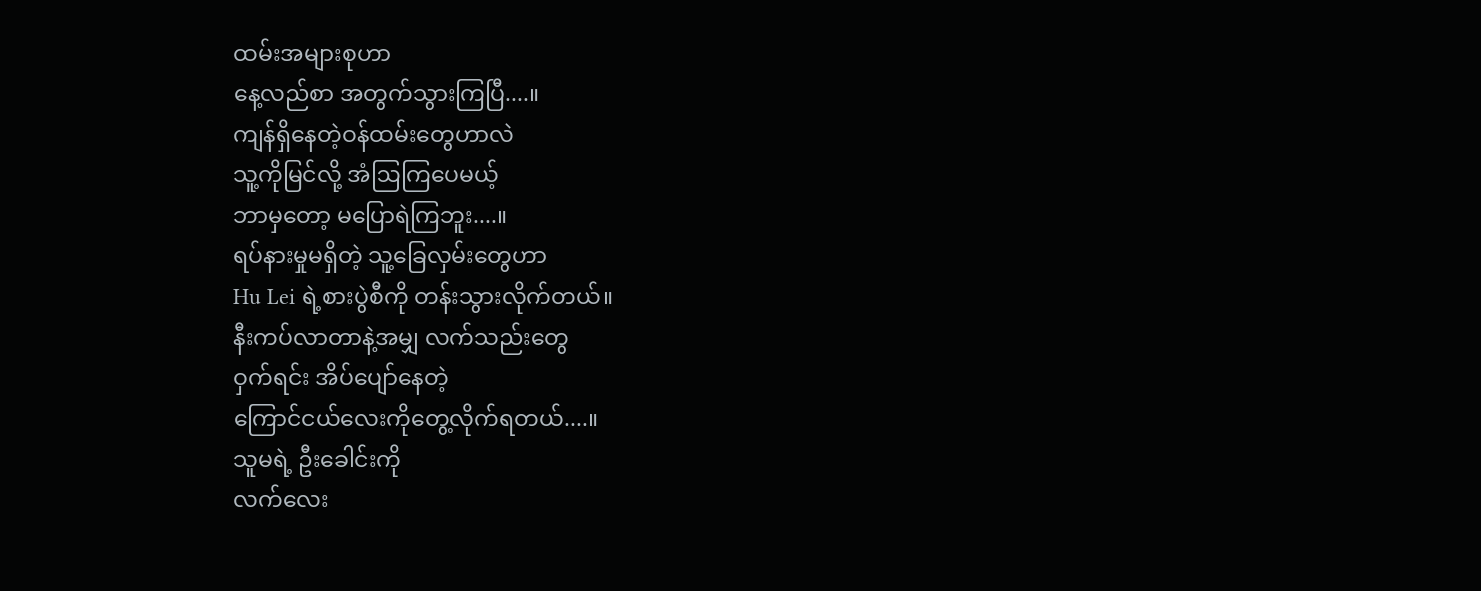ထမ်းအများစုဟာ
နေ့လည်စာ အတွက်သွားကြပြီ....။
ကျန်ရှိနေတဲ့ဝန်ထမ်းတွေဟာလဲ
သူ့ကိုမြင်လို့ အံဩကြပေမယ့်
ဘာမှတော့ မပြောရဲကြဘူး....။
ရပ်နားမှုမရှိတဲ့ သူ့ခြေလှမ်းတွေဟာ
Hu Lei ရဲ့စားပွဲစီကို တန်းသွားလိုက်တယ်။
နီးကပ်လာတာနဲ့အမျှ လက်သည်းတွေ
ဝှက်ရင်း အိပ်ပျော်နေတဲ့
ကြောင်ငယ်လေးကိုတွေ့လိုက်ရတယ်....။
သူမရဲ့ ဦးခေါင်းကို
လက်လေး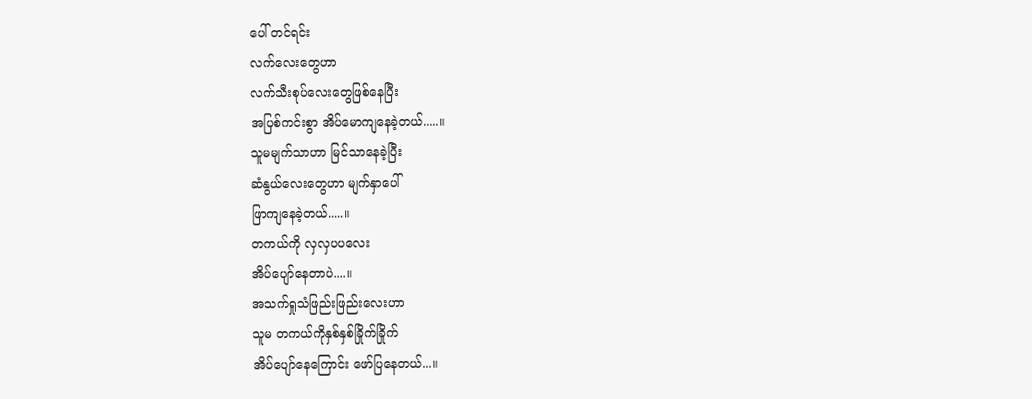ပေါ် တင်ရင်း
လက်လေးတွေဟာ
လက်သီးစုပ်လေးတွေဖြစ်နေပြီး
အပြစ်ကင်းစွာ အိပ်မောကျနေခဲ့တယ်.....။
သူမမျက်သာဟာ မြင်သာနေခဲ့ပြီး
ဆံနွယ်လေးတွေဟာ မျက်နှာပေါ်
ဖြာကျနေခဲ့တယ်.....။
တကယ်ကို လှလှပပလေး
အိပ်ပျော်နေတာပဲ....။
အသက်ရှုသံဖြည်းဖြည်းလေးဟာ
သူမ တကယ်ကိုနှစ်နှစ်ခြိုက်ခြိုက်
အိပ်ပျော်နေကြောင်း ဖော်ပြနေတယ်...။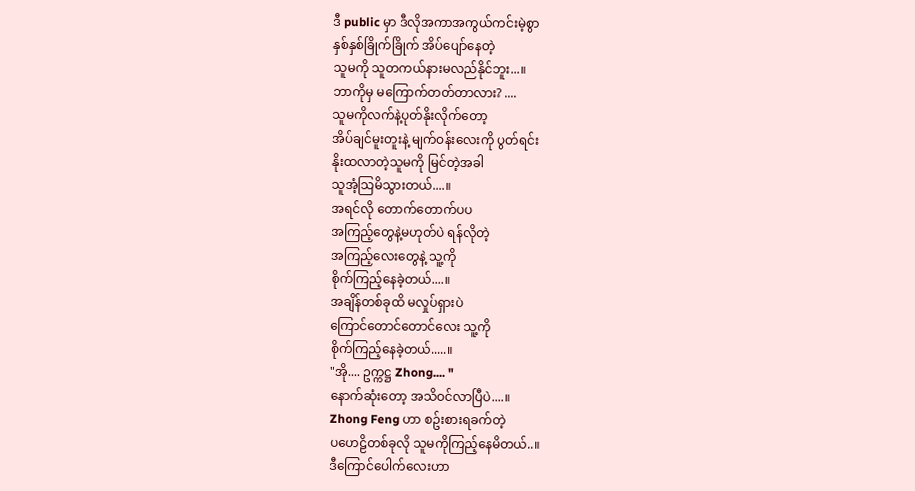ဒီ public မှာ ဒီလိုအကာအကွယ်ကင်းမဲ့စွာ
နှစ်နှစ်ခြိုက်ခြိုက် အိပ်ပျော်နေတဲ့
သူမကို သူတကယ်နားမလည်နိုင်ဘူး...။
ဘာကိုမှ မကြောက်တတ်တာလား? ....
သူမကိုလက်နဲ့ပုတ်နိုးလိုက်တော့
အိပ်ချင်မူးတူးနဲ့ မျက်ဝန်းလေးကို ပွတ်ရင်း
နိုးထလာတဲ့သူမကို မြင်တဲ့အခါ
သူအံ့သြမိသွားတယ်....။
အရင်လို တောက်တောက်ပပ
အကြည့်တွေနဲ့မဟုတ်ပဲ ရန်လိုတဲ့
အကြည့်လေးတွေနဲ့ သူ့ကို
စိုက်ကြည့်နေခဲ့တယ်....။
အချိန်တစ်ခုထိ မလှုပ်ရှားပဲ
ကြောင်တောင်တောင်လေး သူ့ကို
စိုက်ကြည့်နေခဲ့တယ်.....။
"အို.... ဥက္ကဋ္ဌ Zhong.... "
နောက်ဆုံးတော့ အသိဝင်လာပြီပဲ....။
Zhong Feng ဟာ စဥ်းစားရခက်တဲ့
ပဟေဠိတစ်ခုလို သူမကိုကြည့်နေမိတယ်..။
ဒီကြောင်ပေါက်လေးဟာ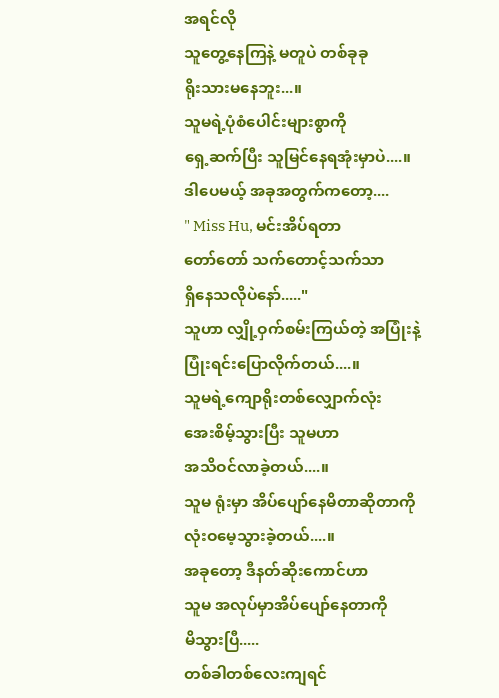အရင်လို
သူတွေ့နေကြနဲ့ မတူပဲ တစ်ခုခု
ရိုးသားမနေဘူး...။
သူမရဲ့ပုံစံပေါင်းများစွာကို
ရှေ့ဆက်ပြီး သူမြင်နေရအုံးမှာပဲ....။
ဒါပေမယ့် အခုအတွက်ကတော့....
" Miss Hu, မင်းအိပ်ရတာ
တော်တော် သက်တောင့်သက်သာ
ရှိနေသလိုပဲနော်....."
သူဟာ လျှို့ဝှက်စမ်းကြယ်တဲ့ အပြုံးနဲ့
ပြုံးရင်းပြောလိုက်တယ်....။
သူမရဲ့ကျောရိုးတစ်လျှောက်လုံး
အေးစိမ့်သွားပြီး သူမဟာ
အသိဝင်လာခဲ့တယ်....။
သူမ ရုံးမှာ အိပ်ပျော်နေမိတာဆိုတာကို
လုံးဝမေ့သွားခဲ့တယ်....။
အခုတော့ ဒီနတ်ဆိုးကောင်ဟာ
သူမ အလုပ်မှာအိပ်ပျော်နေတာကို
မိသွားပြီ.....
တစ်ခါတစ်လေးကျရင်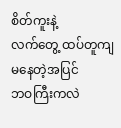စိတ်ကူးနဲ့
လက်တွေ့ ထပ်တူကျမနေတဲ့အပြင်
ဘဝကြီးကလဲ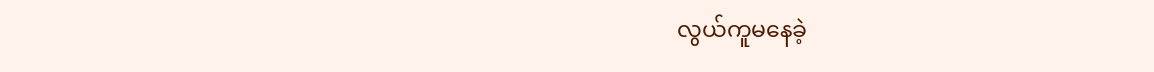လွယ်ကူမနေခဲ့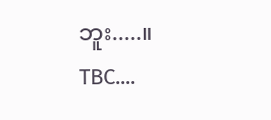ဘူး.....။
TBC....